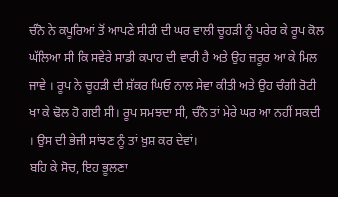ਚੰਨੋ ਨੇ ਕਪੂਰਿਆਂ ਤੋਂ ਆਪਣੇ ਸੀਰੀ ਦੀ ਘਰ ਵਾਲੀ ਚੂਹੜੀ ਨੂੰ ਪਰੇਰ ਕੇ ਰੂਪ ਕੋਲ ਘੱਲਿਆ ਸੀ ਕਿ ਸਵੇਰੇ ਸਾਡੀ ਕਪਾਹ ਦੀ ਵਾਰੀ ਹੈ ਅਤੇ ਉਹ ਜ਼ਰੂਰ ਆ ਕੇ ਮਿਲ ਜਾਵੇ । ਰੂਪ ਨੇ ਚੂਹੜੀ ਦੀ ਸ਼ੱਕਰ ਘਿਓ ਨਾਲ ਸੇਵਾ ਕੀਤੀ ਅਤੇ ਉਹ ਚੰਗੀ ਰੋਟੀ ਖਾ ਕੇ ਢੋਲ ਹੋ ਗਈ ਸੀ। ਰੂਪ ਸਮਝਦਾ ਸੀ, ਚੰਨੋ ਤਾਂ ਮੇਰੇ ਘਰ ਆ ਨਹੀਂ ਸਕਦੀ । ਉਸ ਦੀ ਭੇਜੀ ਸਾਂਝਣ ਨੂੰ ਤਾਂ ਖ਼ੁਸ਼ ਕਰ ਦੇਵਾਂ।
ਬਹਿ ਕੇ ਸੋਚ, ਇਹ ਭੂਲਣਾ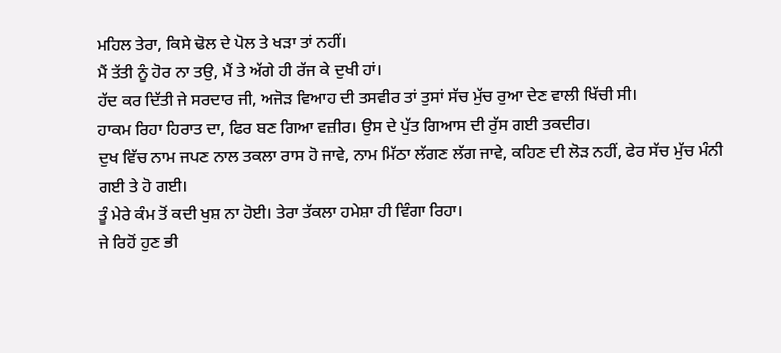ਮਹਿਲ ਤੇਰਾ, ਕਿਸੇ ਢੋਲ ਦੇ ਪੋਲ ਤੇ ਖੜਾ ਤਾਂ ਨਹੀਂ।
ਮੈਂ ਤੱਤੀ ਨੂੰ ਹੋਰ ਨਾ ਤਉ, ਮੈਂ ਤੇ ਅੱਗੇ ਹੀ ਰੱਜ ਕੇ ਦੁਖੀ ਹਾਂ।
ਹੱਦ ਕਰ ਦਿੱਤੀ ਜੇ ਸਰਦਾਰ ਜੀ, ਅਜੋੜ ਵਿਆਹ ਦੀ ਤਸਵੀਰ ਤਾਂ ਤੁਸਾਂ ਸੱਚ ਮੁੱਚ ਰੁਆ ਦੇਣ ਵਾਲੀ ਖਿੱਚੀ ਸੀ।
ਹਾਕਮ ਰਿਹਾ ਹਿਰਾਤ ਦਾ, ਫਿਰ ਬਣ ਗਿਆ ਵਜ਼ੀਰ। ਉਸ ਦੇ ਪੁੱਤ ਗਿਆਸ ਦੀ ਰੁੱਸ ਗਈ ਤਕਦੀਰ।
ਦੁਖ ਵਿੱਚ ਨਾਮ ਜਪਣ ਨਾਲ ਤਕਲਾ ਰਾਸ ਹੋ ਜਾਵੇ, ਨਾਮ ਮਿੱਠਾ ਲੱਗਣ ਲੱਗ ਜਾਵੇ, ਕਹਿਣ ਦੀ ਲੋੜ ਨਹੀਂ, ਫੇਰ ਸੱਚ ਮੁੱਚ ਮੰਨੀ ਗਈ ਤੇ ਹੋ ਗਈ।
ਤੂੰ ਮੇਰੇ ਕੰਮ ਤੋਂ ਕਦੀ ਖੁਸ਼ ਨਾ ਹੋਈ। ਤੇਰਾ ਤੱਕਲਾ ਹਮੇਸ਼ਾ ਹੀ ਵਿੰਗਾ ਰਿਹਾ।
ਜੇ ਰਿਹੋਂ ਹੁਣ ਭੀ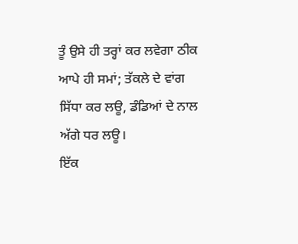ਤੂੰ ਉਸੇ ਹੀ ਤਰ੍ਹਾਂ ਕਰ ਲਵੇਗਾ ਠੀਕ ਆਪੇ ਹੀ ਸਮਾਂ; ਤੱਕਲੇ ਦੇ ਵਾਂਗ ਸਿੱਧਾ ਕਰ ਲਊ, ਡੰਡਿਆਂ ਦੇ ਨਾਲ ਅੱਗੇ ਧਰ ਲਊ।
ਇੱਕ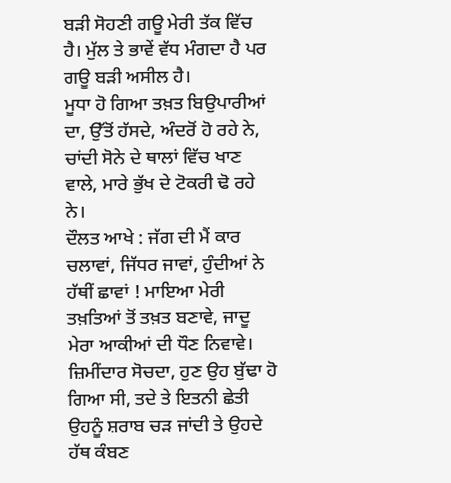ਬੜੀ ਸੋਹਣੀ ਗਊ ਮੇਰੀ ਤੱਕ ਵਿੱਚ ਹੈ। ਮੁੱਲ ਤੇ ਭਾਵੇਂ ਵੱਧ ਮੰਗਦਾ ਹੈ ਪਰ ਗਊ ਬੜੀ ਅਸੀਲ ਹੈ।
ਮੂਧਾ ਹੋ ਗਿਆ ਤਖ਼ਤ ਬਿਉਪਾਰੀਆਂ ਦਾ, ਉੱਤੋਂ ਹੱਸਦੇ, ਅੰਦਰੋਂ ਹੋ ਰਹੇ ਨੇ, ਚਾਂਦੀ ਸੋਨੇ ਦੇ ਥਾਲਾਂ ਵਿੱਚ ਖਾਣ ਵਾਲੇ, ਮਾਰੇ ਭੁੱਖ ਦੇ ਟੋਕਰੀ ਢੋ ਰਹੇ ਨੇ।
ਦੌਲਤ ਆਖੇ : ਜੱਗ ਦੀ ਮੈਂ ਕਾਰ ਚਲਾਵਾਂ, ਜਿੱਧਰ ਜਾਵਾਂ, ਹੁੰਦੀਆਂ ਨੇ ਹੱਥੀਂ ਛਾਵਾਂ ! ਮਾਇਆ ਮੇਰੀ ਤਖ਼ਤਿਆਂ ਤੋਂ ਤਖ਼ਤ ਬਣਾਵੇ, ਜਾਦੂ ਮੇਰਾ ਆਕੀਆਂ ਦੀ ਧੌਣ ਨਿਵਾਵੇ।
ਜ਼ਿਮੀਂਦਾਰ ਸੋਚਦਾ, ਹੁਣ ਉਹ ਬੁੱਢਾ ਹੋ ਗਿਆ ਸੀ, ਤਦੇ ਤੇ ਇਤਨੀ ਛੇਤੀ ਉਹਨੂੰ ਸ਼ਰਾਬ ਚੜ ਜਾਂਦੀ ਤੇ ਉਹਦੇ ਹੱਥ ਕੰਬਣ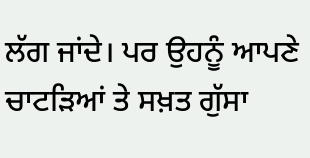ਲੱਗ ਜਾਂਦੇ। ਪਰ ਉਹਨੂੰ ਆਪਣੇ ਚਾਟੜਿਆਂ ਤੇ ਸਖ਼ਤ ਗੁੱਸਾ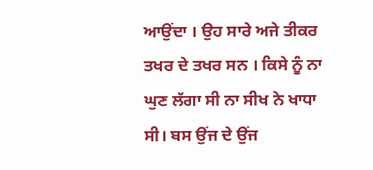ਆਉਂਦਾ । ਉਹ ਸਾਰੇ ਅਜੇ ਤੀਕਰ ਤਖਰ ਦੇ ਤਖਰ ਸਨ । ਕਿਸੇ ਨੂੰ ਨਾ ਘੁਣ ਲੱਗਾ ਸੀ ਨਾ ਸੀਖ ਨੇ ਖਾਧਾ ਸੀ। ਬਸ ਉਂਜ ਦੇ ਉਂਜ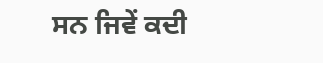ਸਨ ਜਿਵੇਂ ਕਦੀ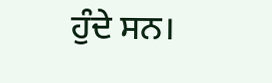ਹੁੰਦੇ ਸਨ।